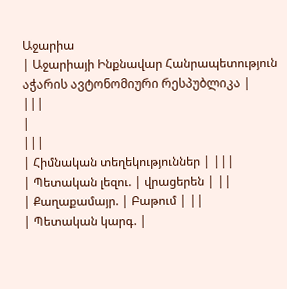Աջարիա
| Աջարիայի Ինքնավար Հանրապետություն აჭარის ავტონომიური რესპუბლიკა |
|||
|
|||
| Հիմնական տեղեկություններ | |||
| Պետական լեզու. | վրացերեն | ||
| Քաղաքամայր. | Բաթում | ||
| Պետական կարգ. |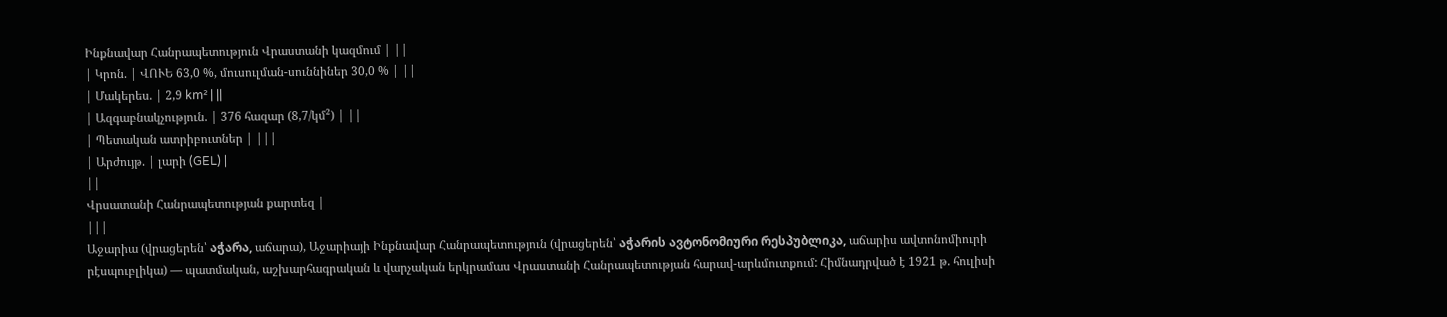Ինքնավար Հանրապետություն Վրաստանի կազմում | ||
| Կրոն. | ՎՈՒԵ 63,0 %, մուսուլման-սուննիներ 30,0 % | ||
| Մակերես. | 2,9 km² | ||
| Ազգաբնակչություն. | 376 հազար (8,7/կմ²) | ||
| Պետական ատրիբուտներ | |||
| Արժույթ. | լարի (GEL) |
||
Վրսատանի Հանրապետության քարտեզ |
|||
Աջարիա (վրացերեն՝ აჭარა, աճարա), Աջարիայի Ինքնավար Հանրապետություն (վրացերեն՝ აჭარის ავტონომიური რესპუბლიკა, աճարիս ավտոնոմիուրի րէսպուբլիկա) — պատմական, աշխարհագրական և վարչական երկրամաս Վրաստանի Հանրապետության հարավ-արևմուտքում: Հիմնադրված է 1921 թ. հուլիսի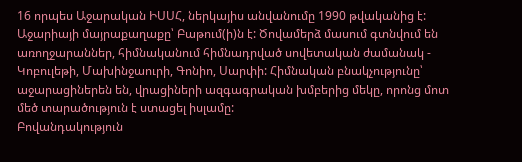16 որպես Աջարական ԻՍՍՀ, ներկայիս անվանումը 1990 թվականից է: Աջարիայի մայրաքաղաքը՝ Բաթում(ի)ն է: Ծովամերձ մասում գտնվում են առողջարաններ, հիմնականում հիմնադրված սովետական ժամանակ - Կոբուլեթի, Մախինջաուրի, Գոնիո, Սարփի: Հիմնական բնակչությունը՝ աջարացիներեն են, վրացիների ազգագրական խմբերից մեկը, որոնց մոտ մեծ տարածություն է ստացել իսլամը:
Բովանդակություն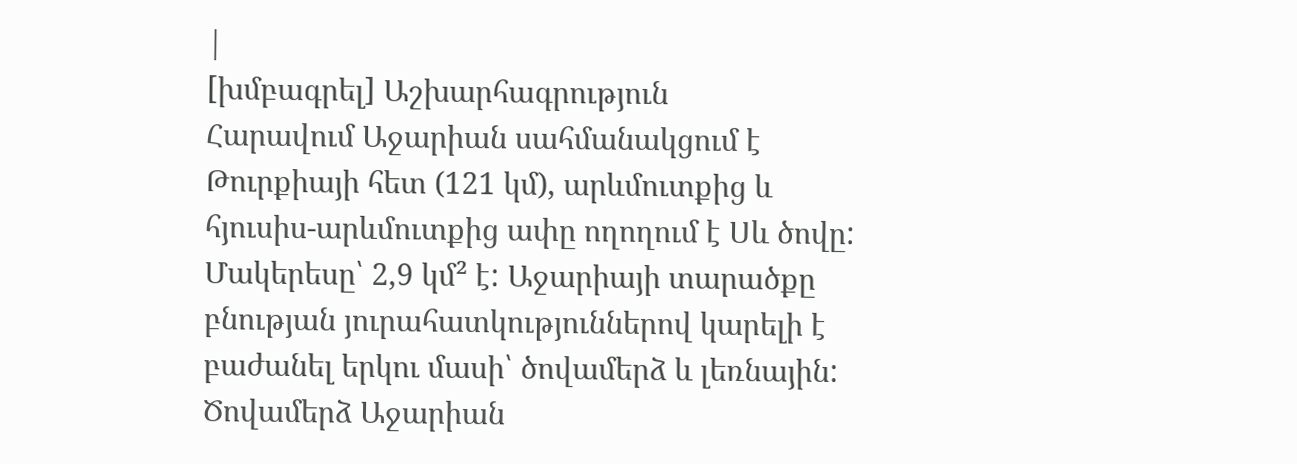|
[խմբագրել] Աշխարհագրություն
Հարավում Աջարիան սահմանակցում է Թուրքիայի հետ (121 կմ), արևմուտքից և հյուսիս-արևմուտքից ափը ողողում է Սև ծովը: Մակերեսը՝ 2,9 կմ² է: Աջարիայի տարածքը բնության յուրահատկություններով կարելի է բաժանել երկու մասի՝ ծովամերձ և լեռնային: Ծովամերձ Աջարիան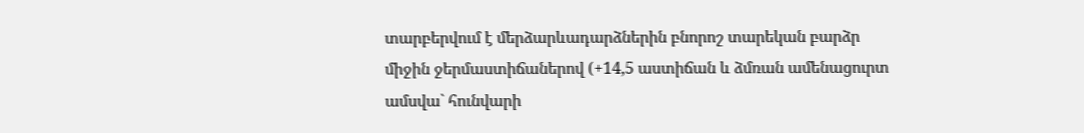տարբերվում է մերձարևադարձներին բնորոշ տարեկան բարձր միջին ջերմաստիճաներով (+14,5 աստիճան և ձմռան ամենացուրտ ամսվա` հունվարի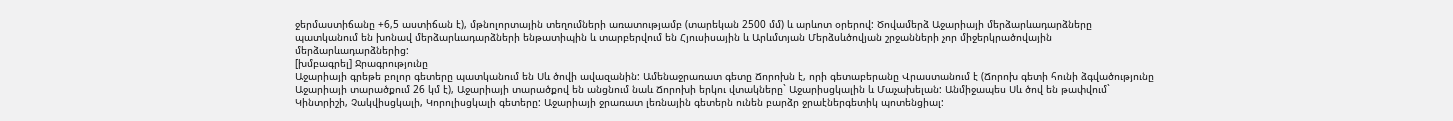ջերմաստիճանը +6,5 աստիճան է), մթնոլորտային տեղումների առատությամբ (տարեկան 2500 մմ) և արևոտ օրերով: Ծովամերձ Աջարիայի մերձարևադարձները պատկանում են խոնավ մերձարևադարձների ենթատիպին և տարբերվում են Հյուսիսային և Արևմտյան Մերձսևծովյան շրջանների չոր միջերկրածովային մերձարևադարձներից:
[խմբագրել] Ջրագրությունը
Աջարիայի գրեթե բոլոր գետերը պատկանում են Սև ծովի ավազանին: Ամենաջրառատ գետը Ճորոխն է, որի գետաբերանը Վրաստանում է (Ճորոխ գետի հունի ձգվածությունը Աջարիայի տարածքում 26 կմ է), Աջարիայի տարածքով են անցնում նաև Ճորոխի երկու վտակները` Աջարիսցկալին և Մաչախելան: Անմիջապես Սև ծով են թափվում` Կինտրիշի, Չակվիսցկալի, Կորոլիսցկալի գետերը: Աջարիայի ջրառատ լեռնային գետերն ունեն բարձր ջրաէներգետիկ պոտենցիալ: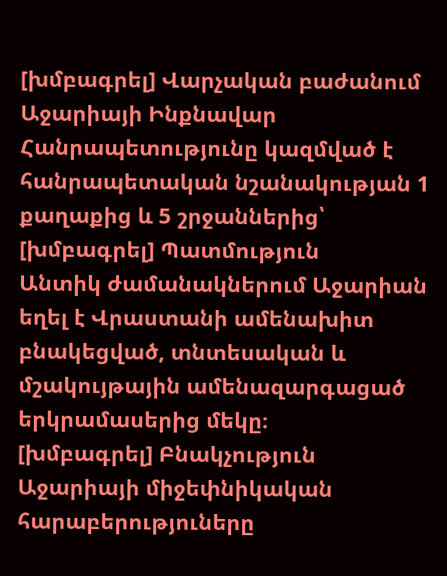[խմբագրել] Վարչական բաժանում
Աջարիայի Ինքնավար Հանրապետությունը կազմված է հանրապետական նշանակության 1 քաղաքից և 5 շրջաններից՝
[խմբագրել] Պատմություն
Անտիկ ժամանակներում Աջարիան եղել է Վրաստանի ամենախիտ բնակեցված, տնտեսական և մշակույթային ամենազարգացած երկրամասերից մեկը։
[խմբագրել] Բնակչություն
Աջարիայի միջեփնիկական հարաբերություները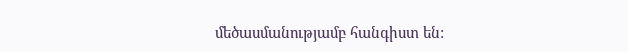մեծասմանությամբ հանգիստ են: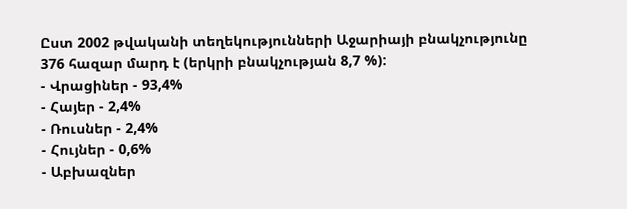Ըստ 2002 թվականի տեղեկությունների Աջարիայի բնակչությունը 376 հազար մարդ է (երկրի բնակչության 8,7 %):
- Վրացիներ - 93,4%
- Հայեր - 2,4%
- Ռուսներ - 2,4%
- Հույներ - 0,6%
- Աբխազներ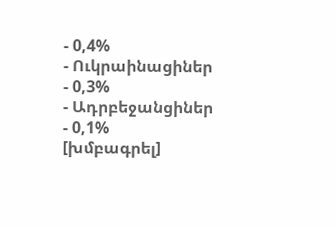- 0,4%
- Ուկրաինացիներ - 0,3%
- Ադրբեջանցիներ - 0,1%
[խմբագրել]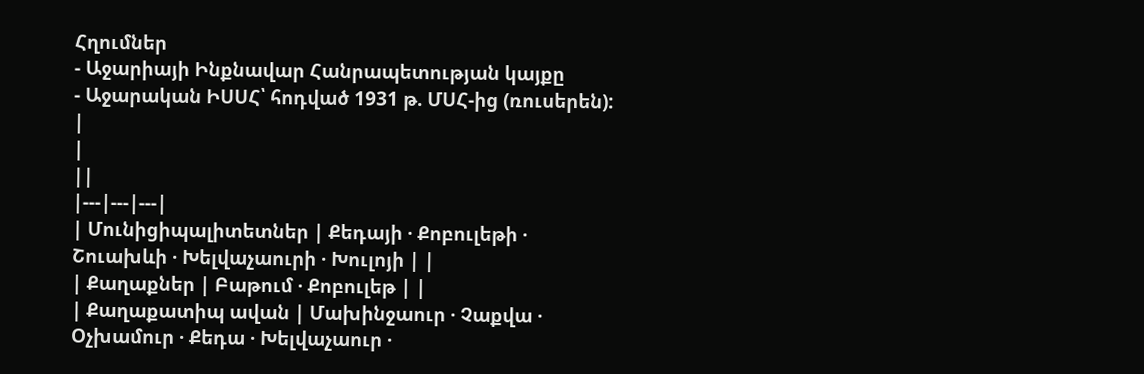Հղումներ
- Աջարիայի Ինքնավար Հանրապետության կայքը
- Աջարական ԻՍՍՀ՝ հոդված 1931 թ. ՄՍՀ-ից (ռուսերեն):
|
|
||
|---|---|---|
| Մունիցիպալիտետներ | Քեդայի · Քոբուլեթի · Շուախևի · Խելվաչաուրի · Խուլոյի | |
| Քաղաքներ | Բաթում · Քոբուլեթ | |
| Քաղաքատիպ ավան | Մախինջաուր · Չաքվա · Օչխամուր · Քեդա · Խելվաչաուր ·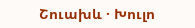Շուախև · Խուլո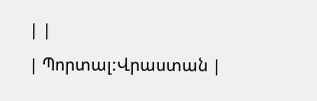| |
| Պորտալ:Վրաստան |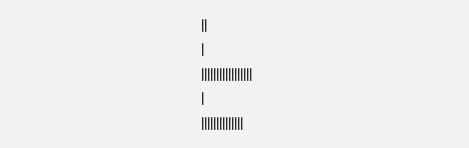||
|
|||||||||||||||||
|
||||||||||||||